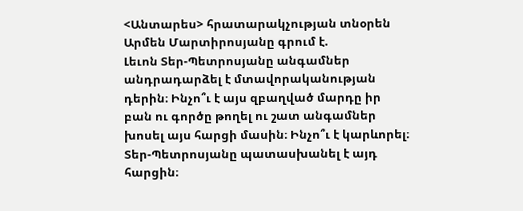<Անտարես> հրատարակչության տնօրեն Արմեն Մարտիրոսյանը գրում է.
Լեւոն Տեր-Պետրոսյանը անգամներ անդրադարձել է մտավորականության դերին։ Ինչո՞ւ է այս զբաղված մարդը իր բան ու գործը թողել ու շատ անգամներ խոսել այս հարցի մասին։ Ինչո՞ւ է կարևորել։ Տեր-Պետրոսյանը պատասխանել է այդ հարցին։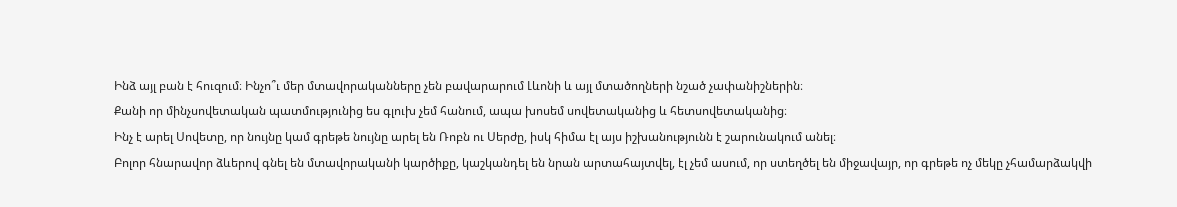Ինձ այլ բան է հուզում։ Ինչո՞ւ մեր մտավորականները չեն բավարարում Լևոնի և այլ մտածողների նշած չափանիշներին։
Քանի որ մինչսովետական պատմությունից ես գլուխ չեմ հանում, ապա խոսեմ սովետականից և հետսովետականից։
Ինչ է արել Սովետը, որ նույնը կամ գրեթե նույնը արել են Ռոբն ու Սերժը, իսկ հիմա էլ այս իշխանությունն է շարունակում անել։
Բոլոր հնարավոր ձևերով գնել են մտավորականի կարծիքը, կաշկանդել են նրան արտահայտվել, էլ չեմ ասում, որ ստեղծել են միջավայր, որ գրեթե ոչ մեկը չհամարձակվի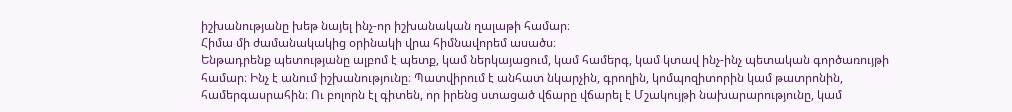իշխանությանը խեթ նայել ինչ-որ իշխանական ղալաթի համար։
Հիմա մի ժամանակակից օրինակի վրա հիմնավորեմ ասածս։
Ենթադրենք պետությանը ալբոմ է պետք, կամ ներկայացում, կամ համերգ, կամ կտավ ինչ-ինչ պետական գործառույթի համար։ Ինչ է անում իշխանությունը։ Պատվիրում է անհատ նկարչին, գրողին, կոմպոզիտորին կամ թատրոնին, համերգասրահին։ Ու բոլորն էլ գիտեն, որ իրենց ստացած վճարը վճարել է Մշակույթի նախարարությունը, կամ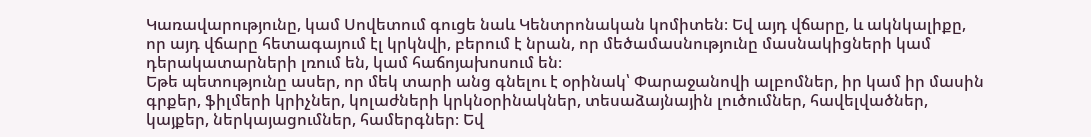Կառավարությունը, կամ Սովետում գուցե նաև Կենտրոնական կոմիտեն։ Եվ այդ վճարը, և ակնկալիքը, որ այդ վճարը հետագայում էլ կրկնվի, բերում է նրան, որ մեծամասնությունը մասնակիցների կամ դերակատարների լռում են, կամ հաճոյախոսում են։
Եթե պետությունը ասեր, որ մեկ տարի անց գնելու է օրինակ՝ Փարաջանովի ալբոմներ, իր կամ իր մասին գրքեր, ֆիլմերի կրիչներ, կոլաժների կրկնօրինակներ, տեսաձայնային լուծումներ, հավելվածներ, կայքեր, ներկայացումներ, համերգներ։ Եվ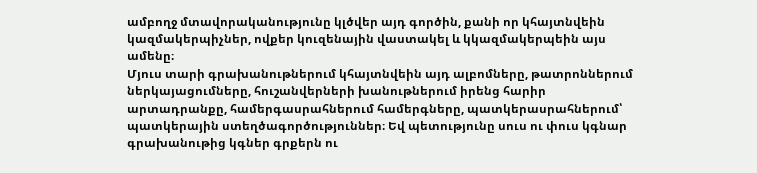ամբողջ մտավորականությունը կլծվեր այդ գործին, քանի որ կհայտնվեին կազմակերպիչներ, ովքեր կուզենային վաստակել և կկազմակերպեին այս ամենը։
Մյուս տարի գրախանութներում կհայտնվեին այդ ալբոմները, թատրոններում ներկայացումները, հուշանվերների խանութներում իրենց հարիր արտադրանքը, համերգասրահներում համերգները, պատկերասրահներում՝ պատկերային ստեղծագործություններ։ Եվ պետությունը սուս ու փուս կգնար գրախանութից կգներ գրքերն ու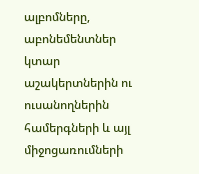ալբոմները, աբոնեմենտներ կտար աշակերտներին ու ուսանողներին համերգների և այլ միջոցառումների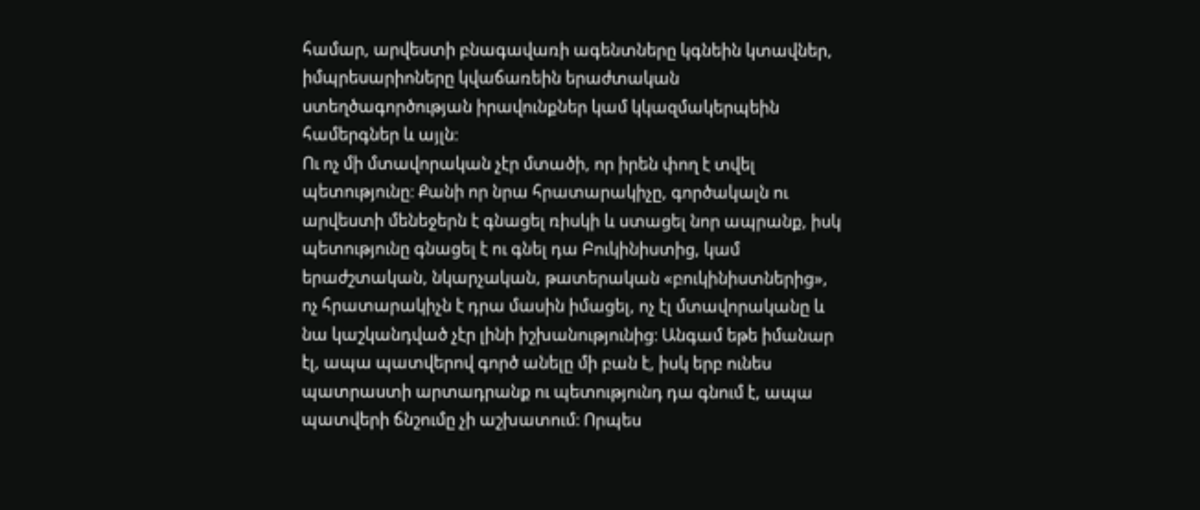համար, արվեստի բնագավառի ագենտները կգնեին կտավներ, իմպրեսարիոները կվաճառեին երաժտական ստեղծագործության իրավունքներ կամ կկազմակերպեին համերգներ և այլն։
Ու ոչ մի մտավորական չէր մտածի, որ իրեն փող է տվել պետությունը։ Քանի որ նրա հրատարակիչը, գործակալն ու արվեստի մենեջերն է գնացել ռիսկի և ստացել նոր ապրանք, իսկ պետությունը գնացել է ու գնել դա Բուկինիստից, կամ երաժշտական, նկարչական, թատերական «բուկինիստներից», ոչ հրատարակիչն է դրա մասին իմացել, ոչ էլ մտավորականը և նա կաշկանդված չէր լինի իշխանությունից։ Անգամ եթե իմանար էլ, ապա պատվերով գործ անելը մի բան է, իսկ երբ ունես պատրաստի արտադրանք ու պետությունդ դա գնում է, ապա պատվերի ճնշումը չի աշխատում։ Որպես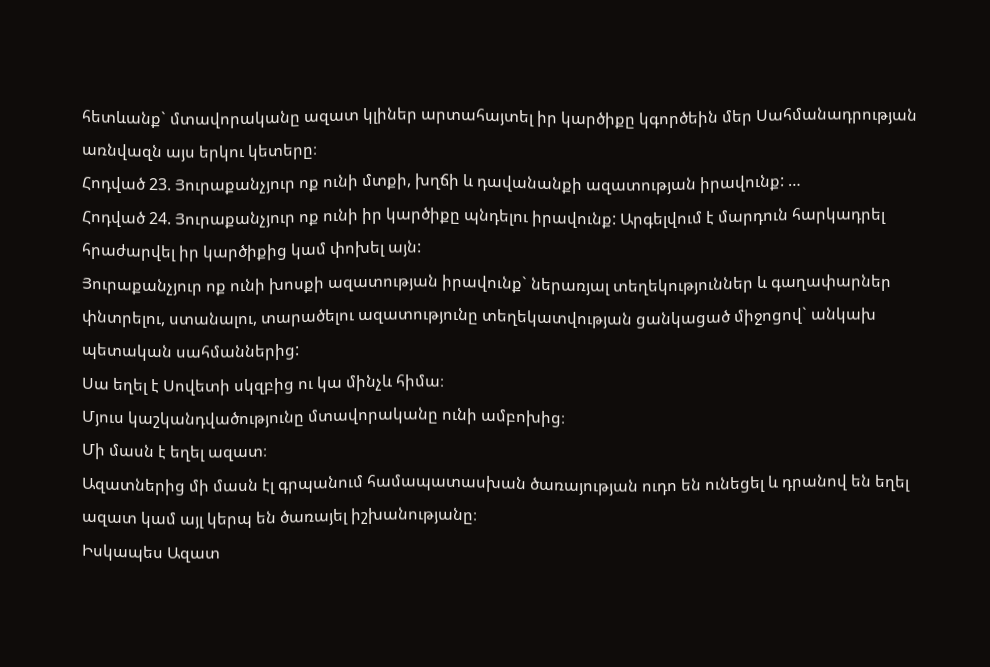հետևանք` մտավորականը ազատ կլիներ արտահայտել իր կարծիքը կգործեին մեր Սահմանադրության առնվազն այս երկու կետերը։
Հոդված 23. Յուրաքանչյուր ոք ունի մտքի, խղճի և դավանանքի ազատության իրավունք: …
Հոդված 24. Յուրաքանչյուր ոք ունի իր կարծիքը պնդելու իրավունք: Արգելվում է մարդուն հարկադրել հրաժարվել իր կարծիքից կամ փոխել այն:
Յուրաքանչյուր ոք ունի խոսքի ազատության իրավունք` ներառյալ տեղեկություններ և գաղափարներ փնտրելու, ստանալու, տարածելու ազատությունը տեղեկատվության ցանկացած միջոցով` անկախ պետական սահմաններից:
Սա եղել է Սովետի սկզբից ու կա մինչև հիմա։
Մյուս կաշկանդվածությունը մտավորականը ունի ամբոխից։
Մի մասն է եղել ազատ։
Ազատներից մի մասն էլ գրպանում համապատասխան ծառայության ուդո են ունեցել և դրանով են եղել ազատ կամ այլ կերպ են ծառայել իշխանությանը։
Իսկապես Ազատ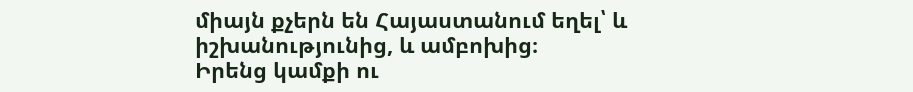միայն քչերն են Հայաստանում եղել՝ և իշխանությունից, և ամբոխից։
Իրենց կամքի ու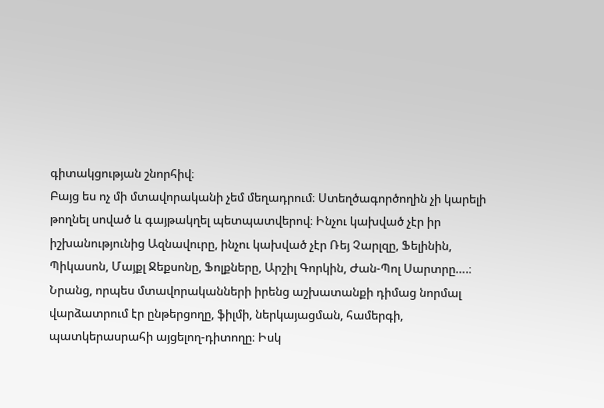գիտակցության շնորհիվ։
Բայց ես ոչ մի մտավորականի չեմ մեղադրում։ Ստեղծագործողին չի կարելի թողնել սոված և գայթակղել պետպատվերով։ Ինչու կախված չէր իր իշխանությունից Ազնավուրը, ինչու կախված չէր Ռեյ Չարլզը, Ֆելինին, Պիկասոն, Մայքլ Ջեքսոնը, Ֆոլքները, Արշիլ Գորկին, Ժան-Պոլ Սարտրը….։ Նրանց, որպես մտավորականների իրենց աշխատանքի դիմաց նորմալ վարձատրում էր ընթերցողը, ֆիլմի, ներկայացման, համերգի, պատկերասրահի այցելող-դիտողը։ Իսկ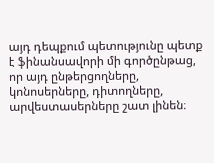այդ դեպքում պետությունը պետք է ֆինանսավորի մի գործընթաց, որ այդ ընթերցողները, կոնոսերները, դիտողները, արվեստասերները շատ լինեն։